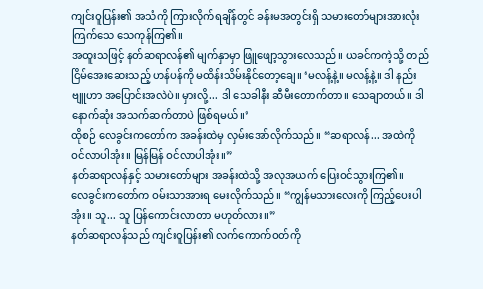ကျင်းဝူပြန်း၏ အသံကို ကြားလိုက်ရချိန်တွင် ခန်းမအတွင်းရှိ သမားတော်များအားလုံး ကြက်သေ သေကုန်ကြ၏။
အထူးသဖြင့် နတ်ဆရာလန်၏ မျက်နှာမှာ ဖြူဖျော့သွားလေသည်။ ယခင်ကကဲ့သို့ တည်ငြိမ်အေးဆေးသည့် ဟန်ပန်ကို မထိန်းသိမ်းနိုင်တော့ချေ။ ‘မလန့်နဲ့။ မလန့်နဲ့။ ဒါ နည်းဗျူဟာ အပြောင်းအလဲပဲ။ မှားလို့... ဒါ သေခါနီး ဆီမီးတောက်တာ။ သေချာတယ်။ ဒါ နောက်ဆုံး အသက်ဆက်တာပဲ ဖြစ်ရမယ်။’
ထိုစဉ် လေခွင်းကတော်က အခန်းထဲမှ လှမ်းအော်လိုက်သည်။ “ဆရာလန်... အထဲကို ဝင်လာပါအုံး။ မြန်မြန် ဝင်လာပါအုံး။”
နတ်ဆရာလန်နှင့် သမားတော်များ အခန်းထဲသို့ အလုအယက် ပြေးဝင်သွားကြ၏။
လေခွင်းကတော်က ဝမ်းသာအားရ မေးလိုက်သည်။ “ကျွန်မသားလေးကို ကြည့်ပေးပါအုံး။ သူ... သူ ပြန်ကောင်းလာတာ မဟုတ်လား။”
နတ်ဆရာလန်သည် ကျင်းဝူပြန်း၏ လက်ကောက်ဝတ်ကို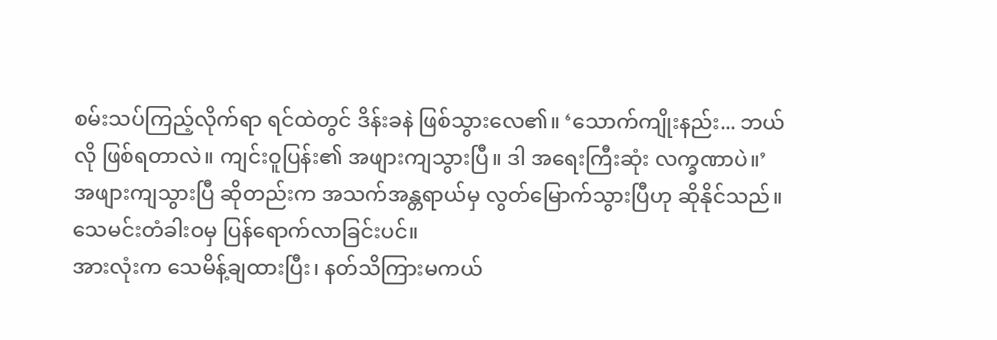စမ်းသပ်ကြည့်လိုက်ရာ ရင်ထဲတွင် ဒိန်းခနဲ ဖြစ်သွားလေ၏။ ‘သောက်ကျိုးနည်း... ဘယ်လို ဖြစ်ရတာလဲ။ ကျင်းဝူပြန်း၏ အဖျားကျသွားပြီ။ ဒါ အရေးကြီးဆုံး လက္ခဏာပဲ။’
အဖျားကျသွားပြီ ဆိုတည်းက အသက်အန္တရာယ်မှ လွတ်မြောက်သွားပြီဟု ဆိုနိုင်သည်။ သေမင်းတံခါးဝမှ ပြန်ရောက်လာခြင်းပင်။
အားလုံးက သေမိန့်ချထားပြီး၊ နတ်သိကြားမကယ်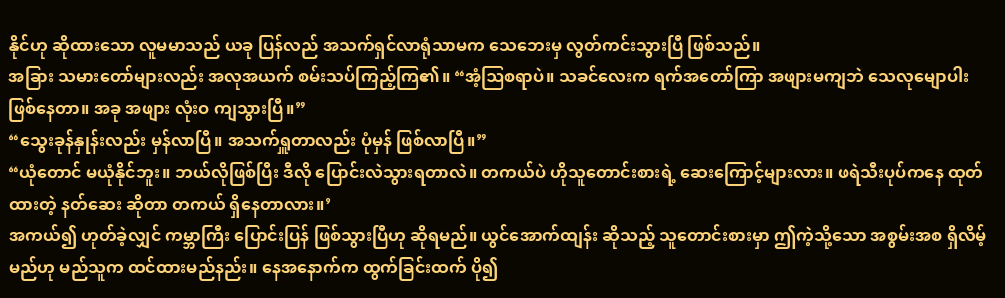နိုင်ဟု ဆိုထားသော လူမမာသည် ယခု ပြန်လည် အသက်ရှင်လာရုံသာမက သေဘေးမှ လွတ်ကင်းသွားပြီ ဖြစ်သည်။
အခြား သမားတော်များလည်း အလုအယက် စမ်းသပ်ကြည့်ကြ၏။ “အံ့ဩစရာပဲ။ သခင်လေးက ရက်အတော်ကြာ အဖျားမကျဘဲ သေလုမျောပါး ဖြစ်နေတာ။ အခု အဖျား လုံးဝ ကျသွားပြီ။”
“သွေးခုန်နှုန်းလည်း မှန်လာပြီ။ အသက်ရှူတာလည်း ပုံမှန် ဖြစ်လာပြီ။”
“ယုံတောင် မယုံနိုင်ဘူး။ ဘယ်လိုဖြစ်ပြီး ဒီလို ပြောင်းလဲသွားရတာလဲ။ တကယ်ပဲ ဟိုသူတောင်းစားရဲ့ ဆေးကြောင့်များလား။ ဖရဲသီးပုပ်ကနေ ထုတ်ထားတဲ့ နတ်ဆေး ဆိုတာ တကယ် ရှိနေတာလား။’
အကယ်၍ ဟုတ်ခဲ့လျှင် ကမ္ဘာကြီး ပြောင်းပြန် ဖြစ်သွားပြီဟု ဆိုရမည်။ ယွင်အောက်ထျန်း ဆိုသည့် သူတောင်းစားမှာ ဤကဲ့သို့သော အစွမ်းအစ ရှိလိမ့်မည်ဟု မည်သူက ထင်ထားမည်နည်း။ နေအနောက်က ထွက်ခြင်းထက် ပို၍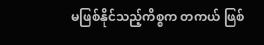မဖြစ်နိုင်သည့်ကိစ္စက တကယ် ဖြစ်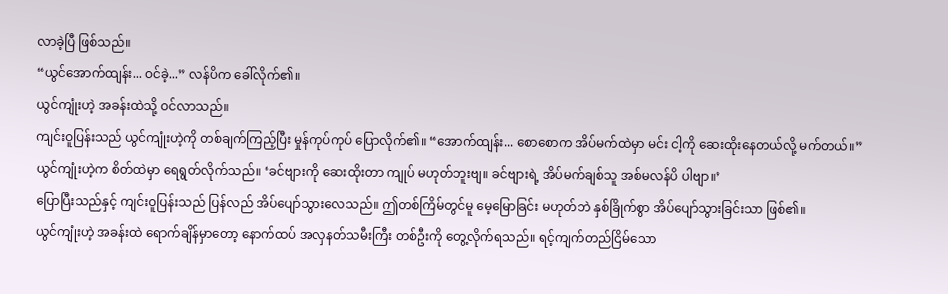လာခဲ့ပြီ ဖြစ်သည်။
“ယွင်အောက်ထျန်း... ဝင်ခဲ့...” လန်ပိက ခေါ်လိုက်၏။
ယွင်ကျုံးဟဲ့ အခန်းထဲသို့ ဝင်လာသည်။
ကျင်းဝူပြန်းသည် ယွင်ကျုံးဟဲ့ကို တစ်ချက်ကြည့်ပြီး မှုန်ကုပ်ကုပ် ပြောလိုက်၏။ “အောက်ထျန်း... စောစောက အိပ်မက်ထဲမှာ မင်း ငါ့ကို ဆေးထိုးနေတယ်လို့ မက်တယ်။”
ယွင်ကျုံးဟဲ့က စိတ်ထဲမှာ ရေရွတ်လိုက်သည်။ ‘ခင်ဗျားကို ဆေးထိုးတာ ကျုပ် မဟုတ်ဘူးဗျ။ ခင်ဗျားရဲ့ အိပ်မက်ချစ်သူ အစ်မလန်ပိ ပါဗျာ။’
ပြောပြီးသည်နှင့် ကျင်းဝူပြန်းသည် ပြန်လည် အိပ်ပျော်သွားလေသည်။ ဤတစ်ကြိမ်တွင်မူ မေ့မြောခြင်း မဟုတ်ဘဲ နှစ်ခြိုက်စွာ အိပ်ပျော်သွားခြင်းသာ ဖြစ်၏။
ယွင်ကျုံးဟဲ့ အခန်းထဲ ရောက်ချိန်မှာတော့ နောက်ထပ် အလှနတ်သမီးကြီး တစ်ဦးကို တွေ့လိုက်ရသည်။ ရင့်ကျက်တည်ငြိမ်သော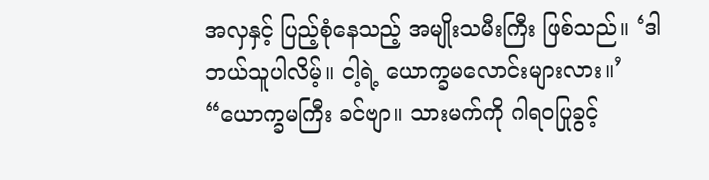အလှနှင့် ပြည့်စုံနေသည့် အမျိုးသမီးကြီး ဖြစ်သည်။ ‘ဒါ ဘယ်သူပါလိမ့်။ ငါ့ရဲ့ ယောက္ခမလောင်းများလား။’
“ယောက္ခမကြီး ခင်ဗျာ။ သားမက်ကို ဂါရဝပြုခွင့်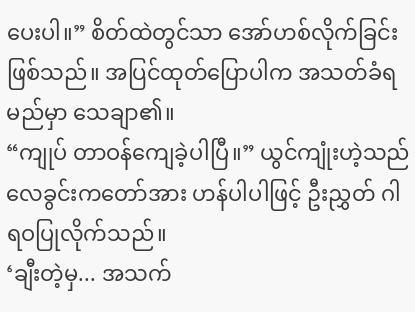ပေးပါ။” စိတ်ထဲတွင်သာ အော်ဟစ်လိုက်ခြင်း ဖြစ်သည်။ အပြင်ထုတ်ပြောပါက အသတ်ခံရမည်မှာ သေချာ၏။
“ကျုပ် တာဝန်ကျေခဲ့ပါပြီ။” ယွင်ကျုံးဟဲ့သည် လေခွင်းကတော်အား ဟန်ပါပါဖြင့် ဦးညွှတ် ဂါရဝပြုလိုက်သည်။
‘ချီးတဲ့မှ... အသက်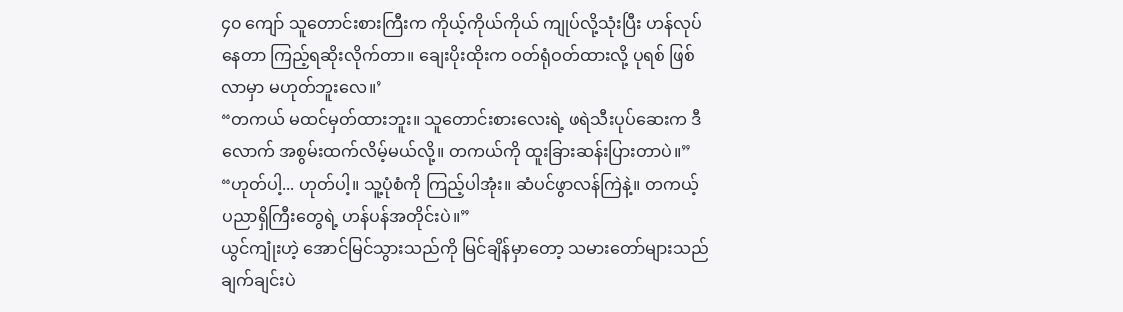၄၀ ကျော် သူတောင်းစားကြီးက ကိုယ့်ကိုယ်ကိုယ် ကျုပ်လို့သုံးပြီး ဟန်လုပ်နေတာ ကြည့်ရဆိုးလိုက်တာ။ ချေးပိုးထိုးက ဝတ်ရုံဝတ်ထားလို့ ပုရစ် ဖြစ်လာမှာ မဟုတ်ဘူးလေ။’
“တကယ် မထင်မှတ်ထားဘူး။ သူတောင်းစားလေးရဲ့ ဖရဲသီးပုပ်ဆေးက ဒီလောက် အစွမ်းထက်လိမ့်မယ်လို့။ တကယ်ကို ထူးခြားဆန်းပြားတာပဲ။”
“ဟုတ်ပါ့... ဟုတ်ပါ့။ သူ့ပုံစံကို ကြည့်ပါအုံး။ ဆံပင်ဖွာလန်ကြဲနဲ့။ တကယ့် ပညာရှိကြီးတွေရဲ့ ဟန်ပန်အတိုင်းပဲ။”
ယွင်ကျုံးဟဲ့ အောင်မြင်သွားသည်ကို မြင်ချိန်မှာတော့ သမားတော်များသည် ချက်ချင်းပဲ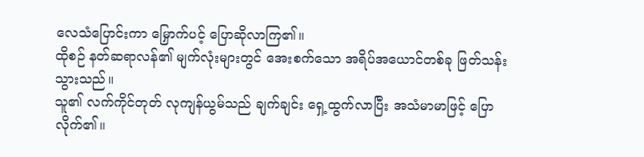လေသံပြောင်းကာ မြှောက်ပင့် ပြောဆိုလာကြ၏။
ထိုစဉ် နတ်ဆရာလန်၏ မျက်လုံးများတွင် အေးစက်သော အရိပ်အယောင်တစ်ခု ဖြတ်သန်းသွားသည်။
သူ၏ လက်ကိုင်တုတ် လုကျန်ယွမ်သည် ချက်ချင်း ရှေ့ထွက်လာပြီး အသံမာမာဖြင့် ပြောလိုက်၏။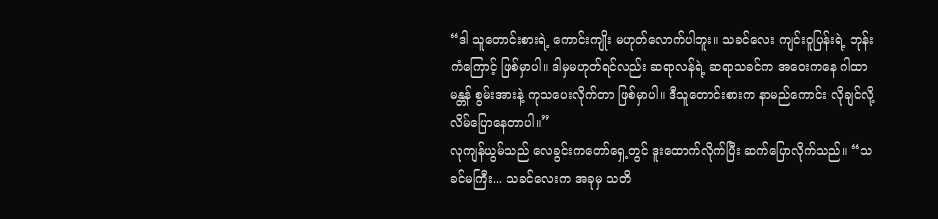“ဒါ သူတောင်းစားရဲ့ ကောင်းကျိုး မဟုတ်လောက်ပါဘူး။ သခင်လေး ကျင်းဝူပြန်းရဲ့ ဘုန်းကံကြောင့် ဖြစ်မှာပါ။ ဒါမှမဟုတ်ရင်လည်း ဆရာလန်ရဲ့ ဆရာသခင်က အဝေးကနေ ဂါထာမန္တန် စွမ်းအားနဲ့ ကုသပေးလိုက်တာ ဖြစ်မှာပါ။ ဒီသူတောင်းစားက နာမည်ကောင်း လိုချင်လို့ လိမ်ပြောနေတာပါ။”
လုကျန်ယွမ်သည် လေခွင်းကတော်ရှေ့တွင် ဒူးထောက်လိုက်ပြီး ဆက်ပြောလိုက်သည်။ “သခင်မကြီး... သခင်လေးက အခုမှ သတိ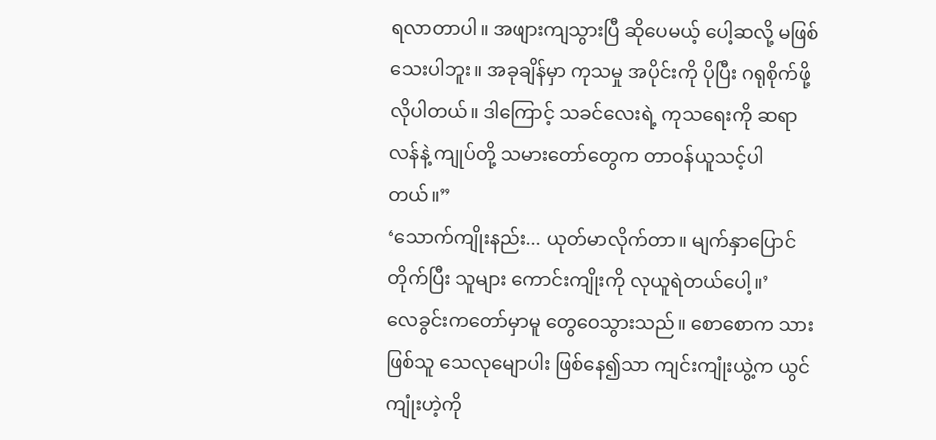ရလာတာပါ။ အဖျားကျသွားပြီ ဆိုပေမယ့် ပေါ့ဆလို့ မဖြစ်သေးပါဘူး။ အခုချိန်မှာ ကုသမှု အပိုင်းကို ပိုပြီး ဂရုစိုက်ဖို့ လိုပါတယ်။ ဒါကြောင့် သခင်လေးရဲ့ ကုသရေးကို ဆရာလန်နဲ့ ကျုပ်တို့ သမားတော်တွေက တာဝန်ယူသင့်ပါတယ်။”
‘သောက်ကျိုးနည်း... ယုတ်မာလိုက်တာ။ မျက်နှာပြောင်တိုက်ပြီး သူများ ကောင်းကျိုးကို လုယူရဲတယ်ပေါ့။’
လေခွင်းကတော်မှာမူ တွေဝေသွားသည်။ စောစောက သားဖြစ်သူ သေလုမျောပါး ဖြစ်နေ၍သာ ကျင်းကျုံးယွဲ့က ယွင်ကျုံးဟဲ့ကို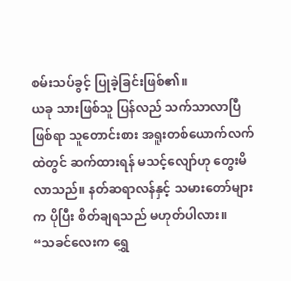စမ်းသပ်ခွင့် ပြုခဲ့ခြင်းဖြစ်၏။
ယခု သားဖြစ်သူ ပြန်လည် သက်သာလာပြီဖြစ်ရာ သူတောင်းစား အရူးတစ်ယောက်လက်ထဲတွင် ဆက်ထားရန် မသင့်လျော်ဟု တွေးမိလာသည်။ နတ်ဆရာလန်နှင့် သမားတော်များက ပိုပြီး စိတ်ချရသည် မဟုတ်ပါလား။
“သခင်လေးက ရွှေ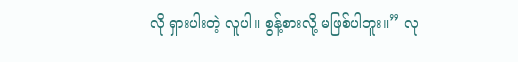လို ရှားပါးတဲ့ လူပါ။ စွန့်စားလို့ မဖြစ်ပါဘူး။” လု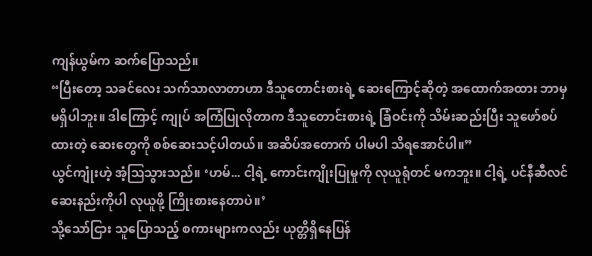ကျန်ယွမ်က ဆက်ပြောသည်။
“ပြီးတော့ သခင်လေး သက်သာလာတာဟာ ဒီသူတောင်းစားရဲ့ ဆေးကြောင့်ဆိုတဲ့ အထောက်အထား ဘာမှ မရှိပါဘူး။ ဒါကြောင့် ကျုပ် အကြံပြုလိုတာက ဒီသူတောင်းစားရဲ့ ခြံဝင်းကို သိမ်းဆည်းပြီး သူဖော်စပ်ထားတဲ့ ဆေးတွေကို စစ်ဆေးသင့်ပါတယ်။ အဆိပ်အတောက် ပါမပါ သိရအောင်ပါ။”
ယွင်ကျုံးဟဲ့ အံ့ဩသွားသည်။ ‘ဟမ်... ငါ့ရဲ့ ကောင်းကျိုးပြုမှုကို လုယူရုံတင် မကဘူး။ ငါ့ရဲ့ ပင်နီဆီလင် ဆေးနည်းကိုပါ လုယူဖို့ ကြိုးစားနေတာပဲ။’
သို့သော်ငြား သူပြောသည့် စကားများကလည်း ယုတ္တိရှိနေပြန်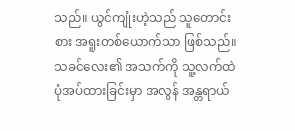သည်။ ယွင်ကျုံးဟဲ့သည် သူတောင်းစား အရူးတစ်ယောက်သာ ဖြစ်သည်။ သခင်လေး၏ အသက်ကို သူ့လက်ထဲ ပုံအပ်ထားခြင်းမှာ အလွန် အန္တရာယ်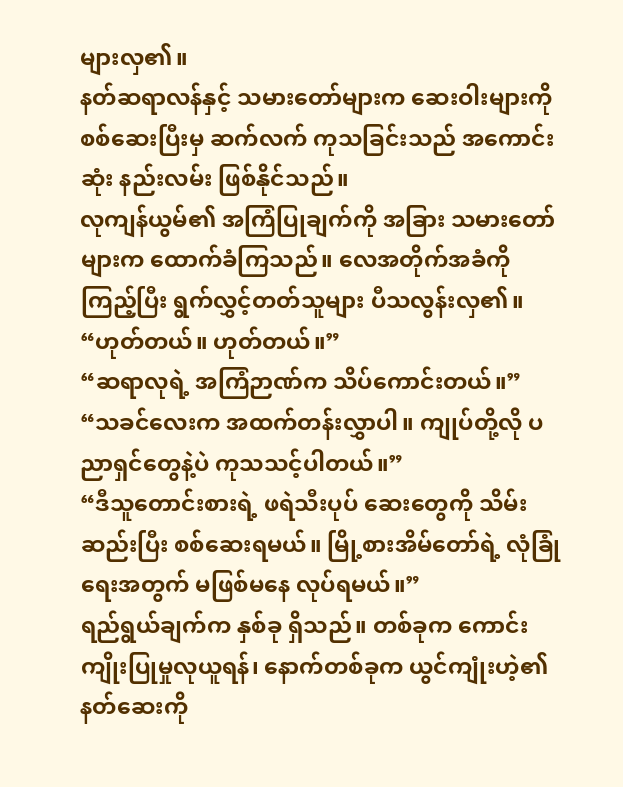များလှ၏။
နတ်ဆရာလန်နှင့် သမားတော်များက ဆေးဝါးများကို စစ်ဆေးပြီးမှ ဆက်လက် ကုသခြင်းသည် အကောင်းဆုံး နည်းလမ်း ဖြစ်နိုင်သည်။
လုကျန်ယွမ်၏ အကြံပြုချက်ကို အခြား သမားတော်များက ထောက်ခံကြသည်။ လေအတိုက်အခံကို ကြည့်ပြီး ရွက်လွှင့်တတ်သူများ ပီသလွန်းလှ၏။
“ဟုတ်တယ်။ ဟုတ်တယ်။”
“ဆရာလုရဲ့ အကြံဉာဏ်က သိပ်ကောင်းတယ်။”
“သခင်လေးက အထက်တန်းလွှာပါ။ ကျုပ်တို့လို ပညာရှင်တွေနဲ့ပဲ ကုသသင့်ပါတယ်။”
“ဒီသူတောင်းစားရဲ့ ဖရဲသီးပုပ် ဆေးတွေကို သိမ်းဆည်းပြီး စစ်ဆေးရမယ်။ မြို့စားအိမ်တော်ရဲ့ လုံခြုံရေးအတွက် မဖြစ်မနေ လုပ်ရမယ်။”
ရည်ရွယ်ချက်က နှစ်ခု ရှိသည်။ တစ်ခုက ကောင်းကျိုးပြုမှုလုယူရန်၊ နောက်တစ်ခုက ယွင်ကျုံးဟဲ့၏ နတ်ဆေးကို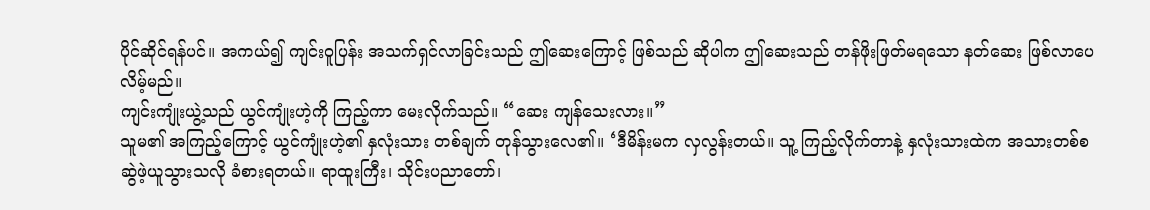ပိုင်ဆိုင်ရန်ပင်။ အကယ်၍ ကျင်းဝူပြန်း အသက်ရှင်လာခြင်းသည် ဤဆေးကြောင့် ဖြစ်သည် ဆိုပါက ဤဆေးသည် တန်ဖိုးဖြတ်မရသော နတ်ဆေး ဖြစ်လာပေလိမ့်မည်။
ကျင်းကျုံးယွဲ့သည် ယွင်ကျုံးဟဲ့ကို ကြည့်ကာ မေးလိုက်သည်။ “ဆေး ကျန်သေးလား။”
သူမ၏ အကြည့်ကြောင့် ယွင်ကျုံးဟဲ့၏ နှလုံးသား တစ်ချက် တုန်သွားလေ၏။ ‘ဒီမိန်းမက လှလွန်းတယ်။ သူ့ ကြည့်လိုက်တာနဲ့ နှလုံးသားထဲက အသားတစ်စ ဆွဲဖဲ့ယူသွားသလို ခံစားရတယ်။ ရာထူးကြီး၊ သိုင်းပညာတော်၊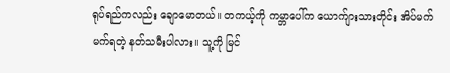ရုပ်ရည်ကလည်း ချောမောတယ်။ တကယ့်ကို ကမ္ဘာပေါ်က ယောက်ျားသားတိုင်း အိပ်မက်မက်ရတဲ့ နတ်သမီးပါလား။ သူ့ကို မြင်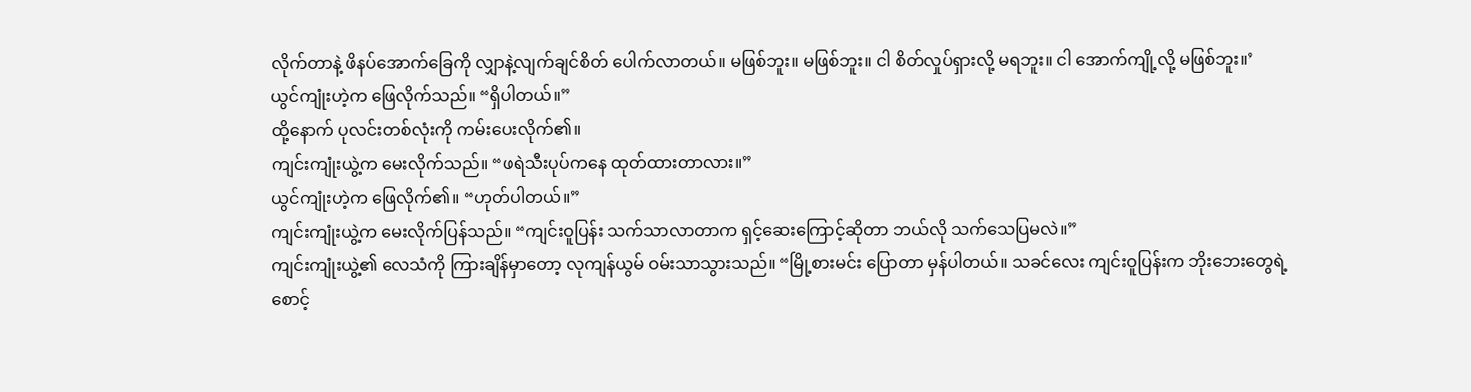လိုက်တာနဲ့ ဖိနပ်အောက်ခြေကို လျှာနဲ့လျက်ချင်စိတ် ပေါက်လာတယ်။ မဖြစ်ဘူး။ မဖြစ်ဘူး။ ငါ စိတ်လှုပ်ရှားလို့ မရဘူး။ ငါ အောက်ကျို့လို့ မဖြစ်ဘူး။’
ယွင်ကျုံးဟဲ့က ဖြေလိုက်သည်။ “ရှိပါတယ်။”
ထို့နောက် ပုလင်းတစ်လုံးကို ကမ်းပေးလိုက်၏။
ကျင်းကျုံးယွဲ့က မေးလိုက်သည်။ “ဖရဲသီးပုပ်ကနေ ထုတ်ထားတာလား။”
ယွင်ကျုံးဟဲ့က ဖြေလိုက်၏။ “ဟုတ်ပါတယ်။”
ကျင်းကျုံးယွဲ့က မေးလိုက်ပြန်သည်။ “ကျင်းဝူပြန်း သက်သာလာတာက ရှင့်ဆေးကြောင့်ဆိုတာ ဘယ်လို သက်သေပြမလဲ။”
ကျင်းကျုံးယွဲ့၏ လေသံကို ကြားချိန်မှာတော့ လုကျန်ယွမ် ဝမ်းသာသွားသည်။ “မြို့စားမင်း ပြောတာ မှန်ပါတယ်။ သခင်လေး ကျင်းဝူပြန်းက ဘိုးဘေးတွေရဲ့ စောင့်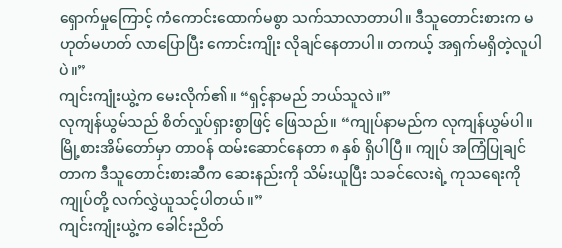ရှောက်မှုကြောင့် ကံကောင်းထောက်မစွာ သက်သာလာတာပါ။ ဒီသူတောင်းစားက မဟုတ်မဟတ် လာပြောပြီး ကောင်းကျိုး လိုချင်နေတာပါ။ တကယ့် အရှက်မရှိတဲ့လူပါပဲ။”
ကျင်းကျုံးယွဲ့က မေးလိုက်၏။ “ရှင့်နာမည် ဘယ်သူလဲ။”
လုကျန်ယွမ်သည် စိတ်လှုပ်ရှားစွာဖြင့် ဖြေသည်။ “ကျုပ်နာမည်က လုကျန်ယွမ်ပါ။ မြို့စားအိမ်တော်မှာ တာဝန် ထမ်းဆောင်နေတာ ၈ နှစ် ရှိပါပြီ။ ကျုပ် အကြံပြုချင်တာက ဒီသူတောင်းစားဆီက ဆေးနည်းကို သိမ်းယူပြီး သခင်လေးရဲ့ ကုသရေးကို ကျုပ်တို့ လက်လွှဲယူသင့်ပါတယ်။”
ကျင်းကျုံးယွဲ့က ခေါင်းညိတ်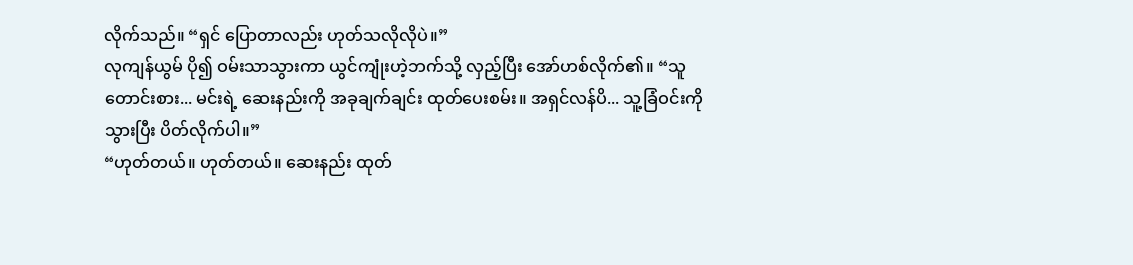လိုက်သည်။ “ရှင် ပြောတာလည်း ဟုတ်သလိုလိုပဲ။”
လုကျန်ယွမ် ပို၍ ဝမ်းသာသွားကာ ယွင်ကျုံးဟဲ့ဘက်သို့ လှည့်ပြီး အော်ဟစ်လိုက်၏။ “သူတောင်းစား... မင်းရဲ့ ဆေးနည်းကို အခုချက်ချင်း ထုတ်ပေးစမ်း။ အရှင်လန်ပိ... သူ့ခြံဝင်းကို သွားပြီး ပိတ်လိုက်ပါ။”
“ဟုတ်တယ်။ ဟုတ်တယ်။ ဆေးနည်း ထုတ်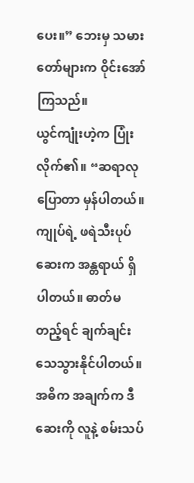ပေး။” ဘေးမှ သမားတော်များက ဝိုင်းအော်ကြသည်။
ယွင်ကျုံးဟဲ့က ပြုံးလိုက်၏။ “ဆရာလု ပြောတာ မှန်ပါတယ်။ ကျုပ်ရဲ့ ဖရဲသီးပုပ်ဆေးက အန္တရာယ် ရှိပါတယ်။ ဓာတ်မတည့်ရင် ချက်ချင်း သေသွားနိုင်ပါတယ်။ အဓိက အချက်က ဒီဆေးကို လူနဲ့ စမ်းသပ်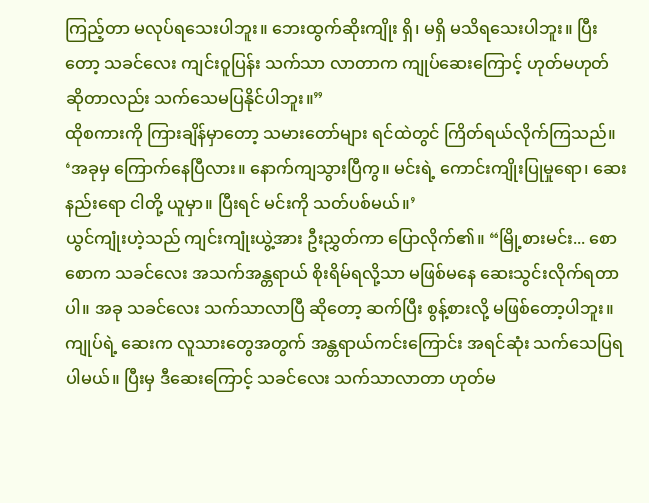ကြည့်တာ မလုပ်ရသေးပါဘူး။ ဘေးထွက်ဆိုးကျိုး ရှိ၊ မရှိ မသိရသေးပါဘူး။ ပြီးတော့ သခင်လေး ကျင်းဝူပြန်း သက်သာ လာတာက ကျုပ်ဆေးကြောင့် ဟုတ်မဟုတ် ဆိုတာလည်း သက်သေမပြနိုင်ပါဘူး။”
ထိုစကားကို ကြားချိန်မှာတော့ သမားတော်များ ရင်ထဲတွင် ကြိတ်ရယ်လိုက်ကြသည်။ ‘အခုမှ ကြောက်နေပြီလား။ နောက်ကျသွားပြီကွ။ မင်းရဲ့ ကောင်းကျိုးပြုမှုရော၊ ဆေးနည်းရော ငါတို့ ယူမှာ။ ပြီးရင် မင်းကို သတ်ပစ်မယ်။’
ယွင်ကျုံးဟဲ့သည် ကျင်းကျုံးယွဲ့အား ဦးညွှတ်ကာ ပြောလိုက်၏။ “မြို့စားမင်း... စောစောက သခင်လေး အသက်အန္တရာယ် စိုးရိမ်ရလို့သာ မဖြစ်မနေ ဆေးသွင်းလိုက်ရတာပါ။ အခု သခင်လေး သက်သာလာပြီ ဆိုတော့ ဆက်ပြီး စွန့်စားလို့ မဖြစ်တော့ပါဘူး။ ကျုပ်ရဲ့ ဆေးက လူသားတွေအတွက် အန္တရာယ်ကင်းကြောင်း အရင်ဆုံး သက်သေပြရပါမယ်။ ပြီးမှ ဒီဆေးကြောင့် သခင်လေး သက်သာလာတာ ဟုတ်မ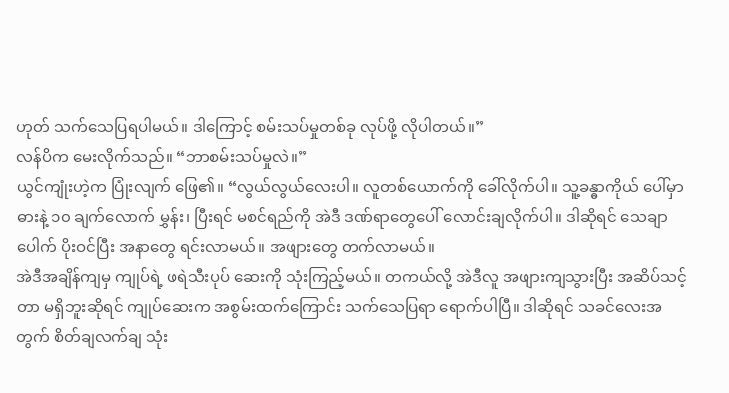ဟုတ် သက်သေပြရပါမယ်။ ဒါကြောင့် စမ်းသပ်မှုတစ်ခု လုပ်ဖို့ လိုပါတယ်။”
လန်ပိက မေးလိုက်သည်။ “ဘာစမ်းသပ်မှုလဲ။”
ယွင်ကျုံးဟဲ့က ပြုံးလျက် ဖြေ၏။ “လွယ်လွယ်လေးပါ။ လူတစ်ယောက်ကို ခေါ်လိုက်ပါ။ သူ့ခန္ဓာကိုယ် ပေါ်မှာ ဓားနဲ့ ၁၀ ချက်လောက် မွှန်း၊ ပြီးရင် မစင်ရည်ကို အဲဒီ ဒဏ်ရာတွေပေါ် လောင်းချလိုက်ပါ။ ဒါဆိုရင် သေချာပေါက် ပိုးဝင်ပြီး အနာတွေ ရင်းလာမယ်။ အဖျားတွေ တက်လာမယ်။
အဲဒီအချိန်ကျမှ ကျုပ်ရဲ့ ဖရဲသီးပုပ် ဆေးကို သုံးကြည့်မယ်။ တကယ်လို့ အဲဒီလူ အဖျားကျသွားပြီး အဆိပ်သင့်တာ မရှိဘူးဆိုရင် ကျုပ်ဆေးက အစွမ်းထက်ကြောင်း သက်သေပြရာ ရောက်ပါပြီ။ ဒါဆိုရင် သခင်လေးအတွက် စိတ်ချလက်ချ သုံး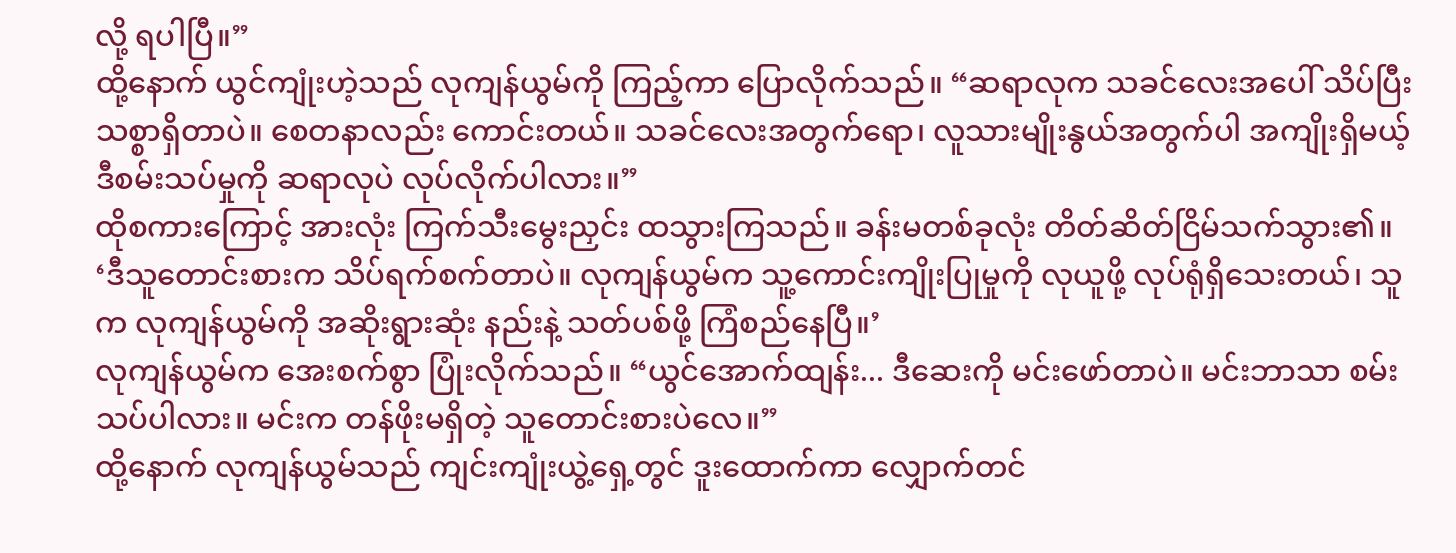လို့ ရပါပြီ။”
ထို့နောက် ယွင်ကျုံးဟဲ့သည် လုကျန်ယွမ်ကို ကြည့်ကာ ပြောလိုက်သည်။ “ဆရာလုက သခင်လေးအပေါ် သိပ်ပြီး သစ္စာရှိတာပဲ။ စေတနာလည်း ကောင်းတယ်။ သခင်လေးအတွက်ရော၊ လူသားမျိုးနွယ်အတွက်ပါ အကျိုးရှိမယ့် ဒီစမ်းသပ်မှုကို ဆရာလုပဲ လုပ်လိုက်ပါလား။”
ထိုစကားကြောင့် အားလုံး ကြက်သီးမွေးညှင်း ထသွားကြသည်။ ခန်းမတစ်ခုလုံး တိတ်ဆိတ်ငြိမ်သက်သွား၏။
‘ဒီသူတောင်းစားက သိပ်ရက်စက်တာပဲ။ လုကျန်ယွမ်က သူ့ကောင်းကျိုးပြုမှုကို လုယူဖို့ လုပ်ရုံရှိသေးတယ်၊ သူက လုကျန်ယွမ်ကို အဆိုးရွားဆုံး နည်းနဲ့ သတ်ပစ်ဖို့ ကြံစည်နေပြီ။’
လုကျန်ယွမ်က အေးစက်စွာ ပြုံးလိုက်သည်။ “ယွင်အောက်ထျန်း... ဒီဆေးကို မင်းဖော်တာပဲ။ မင်းဘာသာ စမ်းသပ်ပါလား။ မင်းက တန်ဖိုးမရှိတဲ့ သူတောင်းစားပဲလေ။”
ထို့နောက် လုကျန်ယွမ်သည် ကျင်းကျုံးယွဲ့ရှေ့တွင် ဒူးထောက်ကာ လျှောက်တင်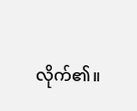လိုက်၏။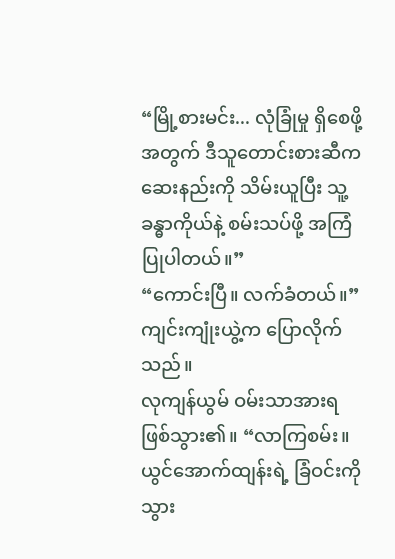“မြို့စားမင်း... လုံခြုံမှု ရှိစေဖို့အတွက် ဒီသူတောင်းစားဆီက ဆေးနည်းကို သိမ်းယူပြီး သူ့ခန္ဓာကိုယ်နဲ့ စမ်းသပ်ဖို့ အကြံပြုပါတယ်။”
“ကောင်းပြီ။ လက်ခံတယ်။” ကျင်းကျုံးယွဲ့က ပြောလိုက်သည်။
လုကျန်ယွမ် ဝမ်းသာအားရ ဖြစ်သွား၏။ “လာကြစမ်း။ ယွင်အောက်ထျန်းရဲ့ ခြံဝင်းကို သွား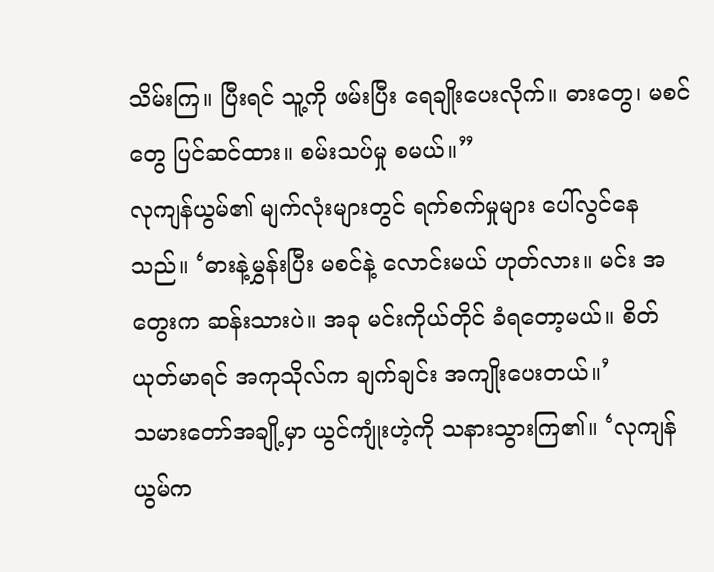သိမ်းကြ။ ပြီးရင် သူ့ကို ဖမ်းပြီး ရေချိုးပေးလိုက်။ ဓားတွေ၊ မစင်တွေ ပြင်ဆင်ထား။ စမ်းသပ်မှု စမယ်။”
လုကျန်ယွမ်၏ မျက်လုံးများတွင် ရက်စက်မှုများ ပေါ်လွင်နေသည်။ ‘ဓားနဲ့မွှန်းပြီး မစင်နဲ့ လောင်းမယ် ဟုတ်လား။ မင်း အတွေးက ဆန်းသားပဲ။ အခု မင်းကိုယ်တိုင် ခံရတော့မယ်။ စိတ်ယုတ်မာရင် အကုသိုလ်က ချက်ချင်း အကျိုးပေးတယ်။’
သမားတော်အချို့မှာ ယွင်ကျုံးဟဲ့ကို သနားသွားကြ၏။ ‘လုကျန်ယွမ်က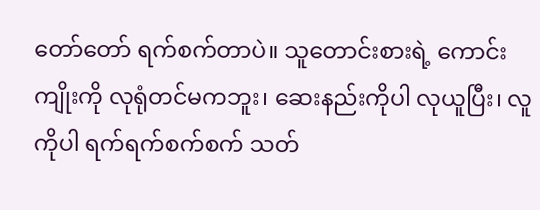တော်တော် ရက်စက်တာပဲ။ သူတောင်းစားရဲ့ ကောင်းကျိုးကို လုရုံတင်မကဘူး၊ ဆေးနည်းကိုပါ လုယူပြီး၊ လူကိုပါ ရက်ရက်စက်စက် သတ်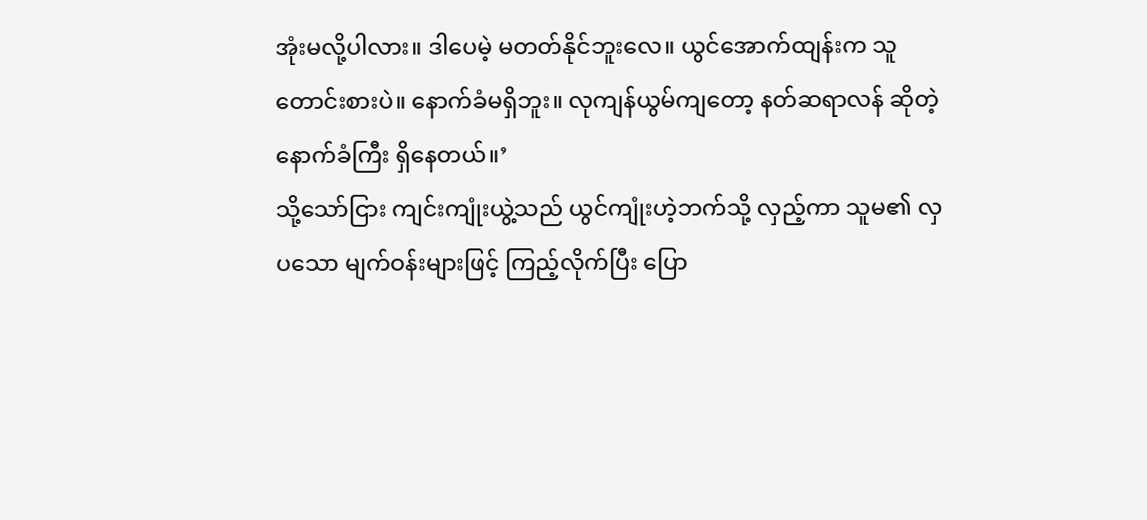အုံးမလို့ပါလား။ ဒါပေမဲ့ မတတ်နိုင်ဘူးလေ။ ယွင်အောက်ထျန်းက သူတောင်းစားပဲ။ နောက်ခံမရှိဘူး။ လုကျန်ယွမ်ကျတော့ နတ်ဆရာလန် ဆိုတဲ့ နောက်ခံကြီး ရှိနေတယ်။’
သို့သော်ငြား ကျင်းကျုံးယွဲ့သည် ယွင်ကျုံးဟဲ့ဘက်သို့ လှည့်ကာ သူမ၏ လှပသော မျက်ဝန်းများဖြင့် ကြည့်လိုက်ပြီး ပြော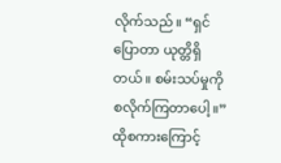လိုက်သည်။ “ရှင် ပြောတာ ယုတ္တိရှိတယ်။ စမ်းသပ်မှုကို စလိုက်ကြတာပေါ့။”
ထိုစကားကြောင့်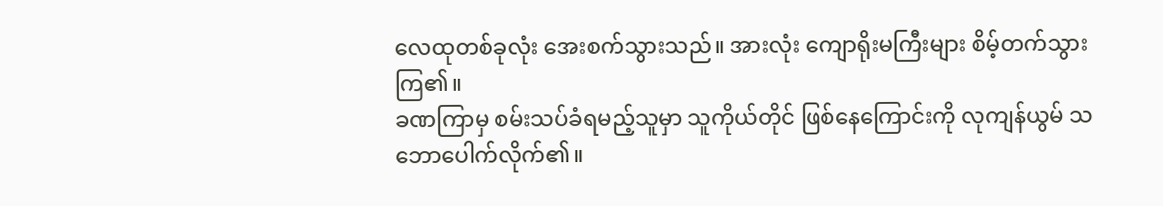လေထုတစ်ခုလုံး အေးစက်သွားသည်။ အားလုံး ကျောရိုးမကြီးများ စိမ့်တက်သွားကြ၏။
ခဏကြာမှ စမ်းသပ်ခံရမည့်သူမှာ သူကိုယ်တိုင် ဖြစ်နေကြောင်းကို လုကျန်ယွမ် သဘောပေါက်လိုက်၏။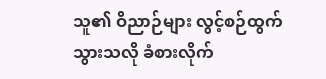သူ၏ ဝိညာဉ်များ လွင့်စဉ်ထွက်သွားသလို ခံစားလိုက်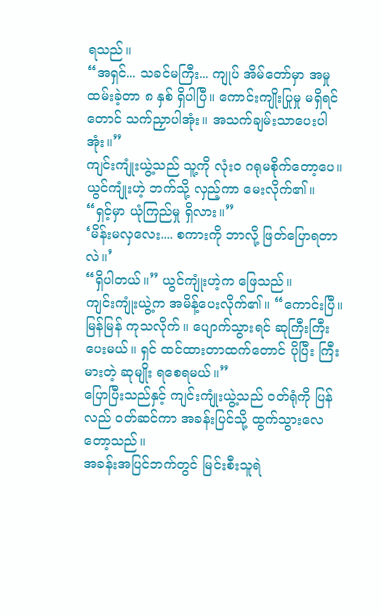ရသည်။
“အရှင်... သခင်မကြီး... ကျုပ် အိမ်တော်မှာ အမှုထမ်းခဲ့တာ ၈ နှစ် ရှိပါပြီ။ ကောင်းကျိုးပြုမှု မရှိရင်တောင် သက်ညှာပါအုံး။ အသက်ချမ်းသာပေးပါအုံး။”
ကျင်းကျုံးယွဲ့သည် သူ့ကို လုံးဝ ဂရုမစိုက်တော့ပေ။ ယွင်ကျုံးဟဲ့ ဘက်သို့ လှည့်ကာ မေးလိုက်၏။ “ရှင့်မှာ ယုံကြည်မှု ရှိလား။”
‘မိန်းမလှလေး.... စကားကို ဘာလို့ ဖြတ်ပြောရတာလဲ။’
“ရှိပါတယ်။” ယွင်ကျုံးဟဲ့က ဖြေသည်။
ကျင်းကျုံးယွဲ့က အမိန့်ပေးလိုက်၏။ “ကောင်းပြီ။ မြန်မြန် ကုသလိုက်။ ပျောက်သွားရင် ဆုကြီးကြီး ပေးမယ်။ ရှင် ထင်ထားတာထက်တောင် ပိုပြီး ကြီးမားတဲ့ ဆုမျိုး ရစေရမယ်။”
ပြောပြီးသည်နှင့် ကျင်းကျုံးယွဲ့သည် ဝတ်ရုံကို ပြန်လည် ဝတ်ဆင်ကာ အခန်းပြင်သို့ ထွက်သွားလေတော့သည်။
အခန်းအပြင်ဘက်တွင် မြင်းစီးသူရဲ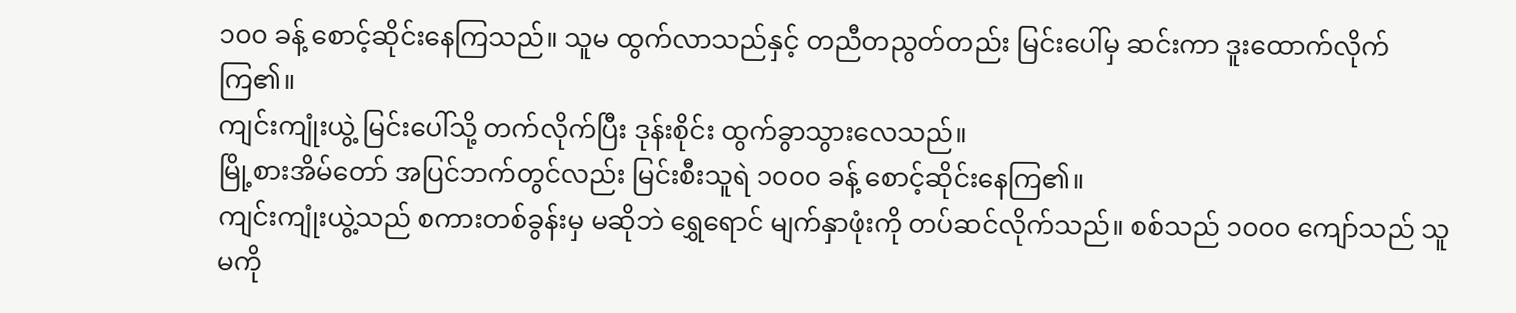၁၀၀ ခန့် စောင့်ဆိုင်းနေကြသည်။ သူမ ထွက်လာသည်နှင့် တညီတညွတ်တည်း မြင်းပေါ်မှ ဆင်းကာ ဒူးထောက်လိုက်ကြ၏။
ကျင်းကျုံးယွဲ့ မြင်းပေါ်သို့ တက်လိုက်ပြီး ဒုန်းစိုင်း ထွက်ခွာသွားလေသည်။
မြို့စားအိမ်တော် အပြင်ဘက်တွင်လည်း မြင်းစီးသူရဲ ၁၀၀၀ ခန့် စောင့်ဆိုင်းနေကြ၏။
ကျင်းကျုံးယွဲ့သည် စကားတစ်ခွန်းမှ မဆိုဘဲ ရွှေရောင် မျက်နှာဖုံးကို တပ်ဆင်လိုက်သည်။ စစ်သည် ၁၀၀၀ ကျော်သည် သူမကို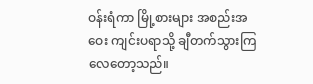ဝန်းရံကာ မြို့စားများ အစည်းအဝေး ကျင်းပရာသို့ ချီတက်သွားကြလေတော့သည်။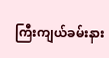ကြီးကျယ်ခမ်းနား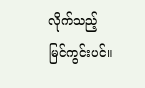လိုက်သည့် မြင်ကွင်းပင်။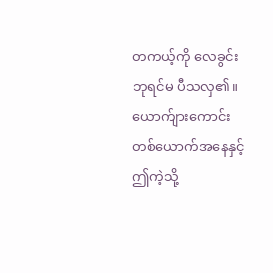တကယ့်ကို လေခွင်းဘုရင်မ ပီသလှ၏။
ယောက်ျားကောင်း တစ်ယောက်အနေနှင့် ဤကဲ့သို့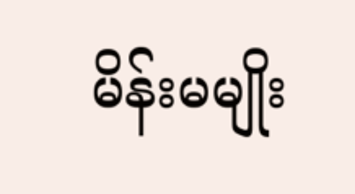မိန်းမမျိုး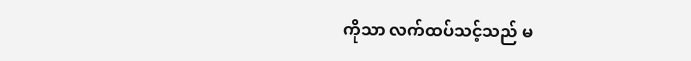ကိုသာ လက်ထပ်သင့်သည် မ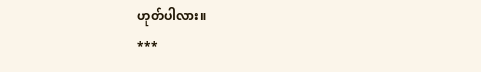ဟုတ်ပါလား။
***